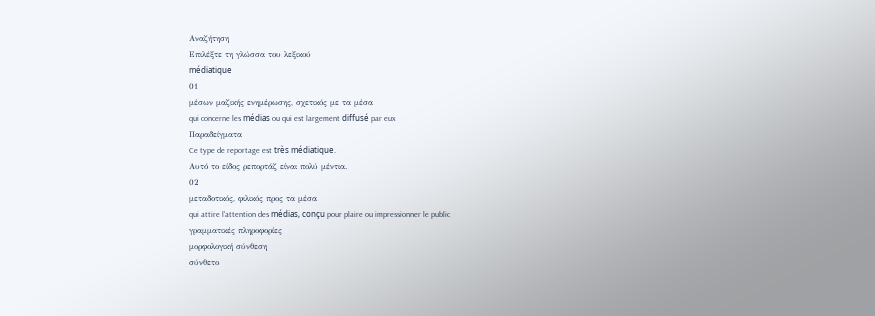Αναζήτηση
Επιλέξτε τη γλώσσα του λεξικού
médiatique
01
μέσων μαζικής ενημέρωσης, σχετικός με τα μέσα
qui concerne les médias ou qui est largement diffusé par eux
Παραδείγματα
Ce type de reportage est très médiatique.
Αυτό το είδος ρεπορτάζ είναι πολύ μέντια.
02
μεταδοτικός, φιλικός προς τα μέσα
qui attire l'attention des médias, conçu pour plaire ou impressionner le public
γραμματικές πληροφορίες
μορφολογική σύνθεση
σύνθετο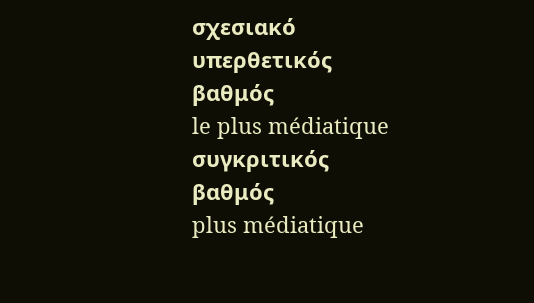σχεσιακό
υπερθετικός βαθμός
le plus médiatique
συγκριτικός βαθμός
plus médiatique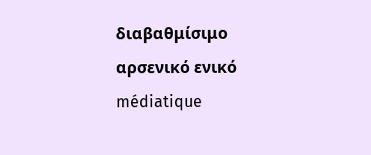διαβαθμίσιμο
αρσενικό ενικό
médiatique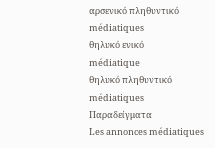αρσενικό πληθυντικό
médiatiques
θηλυκό ενικό
médiatique
θηλυκό πληθυντικό
médiatiques
Παραδείγματα
Les annonces médiatiques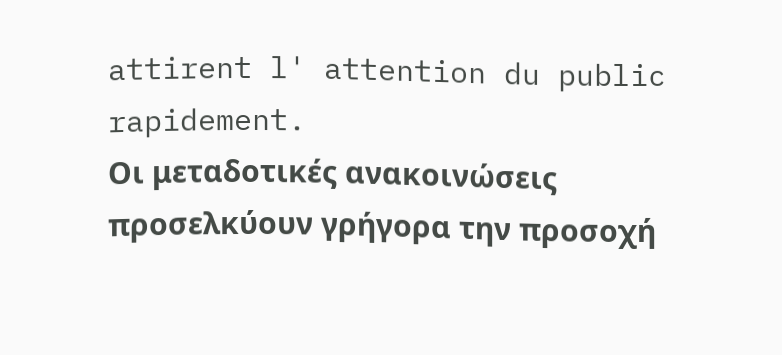attirent l' attention du public rapidement.
Οι μεταδοτικές ανακοινώσεις προσελκύουν γρήγορα την προσοχή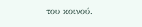του κοινού.